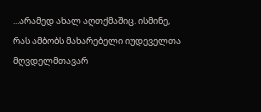...არამედ ახალ აღთქმაშიც. ისმინე, რას ამბობს მახარებელი იუდეველთა მღვდელმთავარ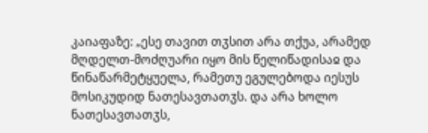კაიაფაზე: „ესე თავით თჳსით არა თქუა, არამედ მღდელთ-მოძღუარი იყო მის წელიწადისაჲ და წინაწარმეტყუელა, რამეთუ ეგულებოდა იესუს მოსიკუდიდ ნათესავთათჳს. და არა ხოლო ნათესავთათჳს,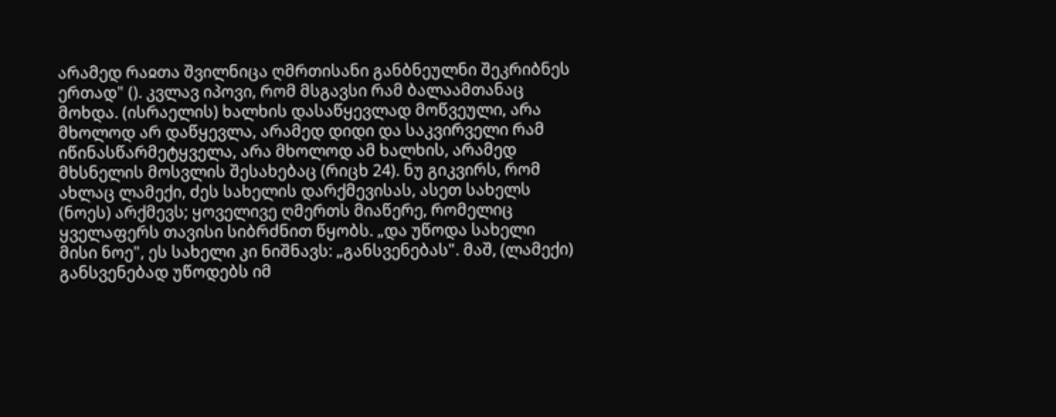არამედ რაჲთა შვილნიცა ღმრთისანი განბნეულნი შეკრიბნეს ერთად" (). კვლავ იპოვი, რომ მსგავსი რამ ბალაამთანაც მოხდა. (ისრაელის) ხალხის დასაწყევლად მოწვეული, არა მხოლოდ არ დაწყევლა, არამედ დიდი და საკვირველი რამ იწინასწარმეტყველა, არა მხოლოდ ამ ხალხის, არამედ მხსნელის მოსვლის შესახებაც (რიცხ 24). ნუ გიკვირს, რომ ახლაც ლამექი, ძეს სახელის დარქმევისას, ასეთ სახელს (ნოეს) არქმევს; ყოველივე ღმერთს მიაწერე, რომელიც ყველაფერს თავისი სიბრძნით წყობს. „და უწოდა სახელი მისი ნოე", ეს სახელი კი ნიშნავს: „განსვენებას". მაშ, (ლამექი) განსვენებად უწოდებს იმ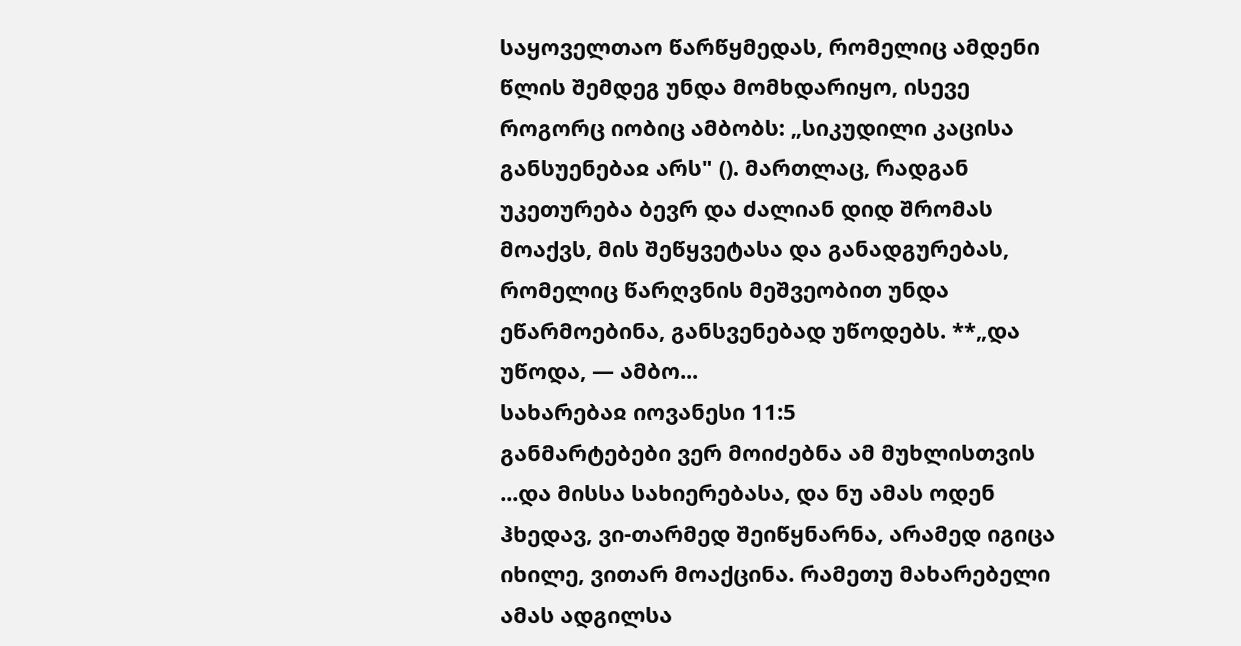საყოველთაო წარწყმედას, რომელიც ამდენი წლის შემდეგ უნდა მომხდარიყო, ისევე როგორც იობიც ამბობს: „სიკუდილი კაცისა განსუენებაჲ არს" (). მართლაც, რადგან უკეთურება ბევრ და ძალიან დიდ შრომას მოაქვს, მის შეწყვეტასა და განადგურებას, რომელიც წარღვნის მეშვეობით უნდა ეწარმოებინა, განსვენებად უწოდებს. **„და უწოდა, — ამბო...
სახარებაჲ იოვანესი 11:5
განმარტებები ვერ მოიძებნა ამ მუხლისთვის
...და მისსა სახიერებასა, და ნუ ამას ოდენ ჰხედავ, ვი-თარმედ შეიწყნარნა, არამედ იგიცა იხილე, ვითარ მოაქცინა. რამეთუ მახარებელი ამას ადგილსა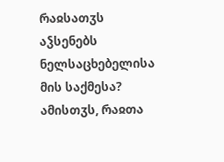რაჲსათჳს აჴსენებს ნელსაცხებელისა მის საქმესა? ამისთჳს, რაჲთა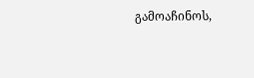გამოაჩინოს,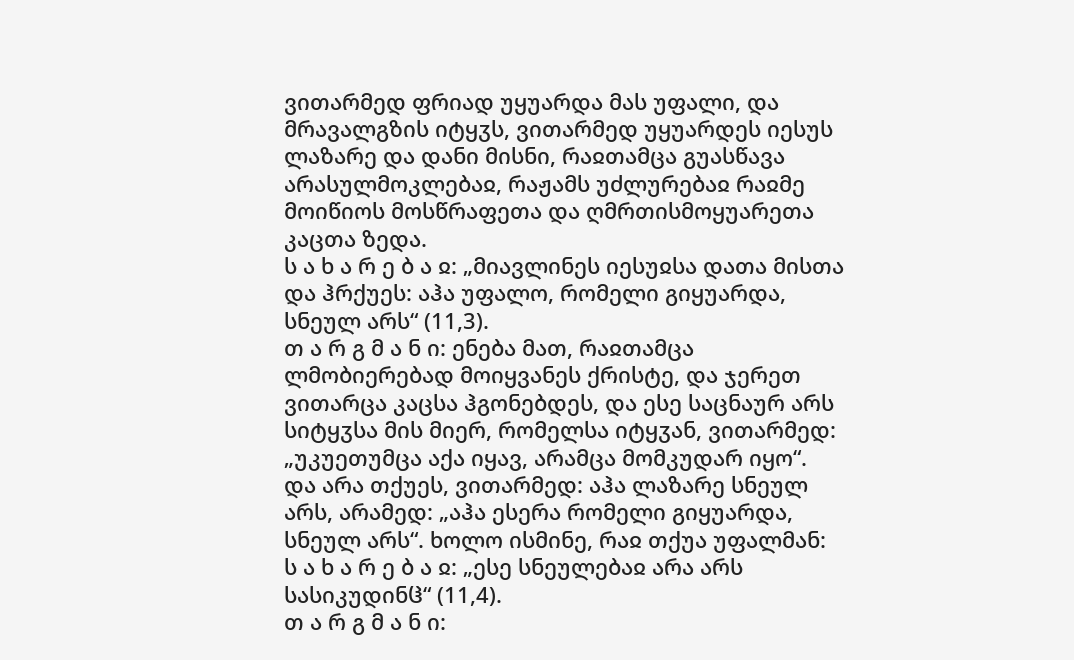ვითარმედ ფრიად უყუარდა მას უფალი, და მრავალგზის იტყჳს, ვითარმედ უყუარდეს იესუს ლაზარე და დანი მისნი, რაჲთამცა გუასწავა არასულმოკლებაჲ, რაჟამს უძლურებაჲ რაჲმე მოიწიოს მოსწრაფეთა და ღმრთისმოყუარეთა კაცთა ზედა.
ს ა ხ ა რ ე ბ ა ჲ: „მიავლინეს იესუჲსა დათა მისთა და ჰრქუეს: აჰა უფალო, რომელი გიყუარდა, სნეულ არს“ (11,3).
თ ა რ გ მ ა ნ ი: ენება მათ, რაჲთამცა ლმობიერებად მოიყვანეს ქრისტე, და ჯერეთ ვითარცა კაცსა ჰგონებდეს, და ესე საცნაურ არს სიტყჳსა მის მიერ, რომელსა იტყჳან, ვითარმედ: „უკუეთუმცა აქა იყავ, არამცა მომკუდარ იყო“. და არა თქუეს, ვითარმედ: აჰა ლაზარე სნეულ არს, არამედ: „აჰა ესერა რომელი გიყუარდა, სნეულ არს“. ხოლო ისმინე, რაჲ თქუა უფალმან:
ს ა ხ ა რ ე ბ ა ჲ: „ესე სნეულებაჲ არა არს სასიკუდინჱ“ (11,4).
თ ა რ გ მ ა ნ ი: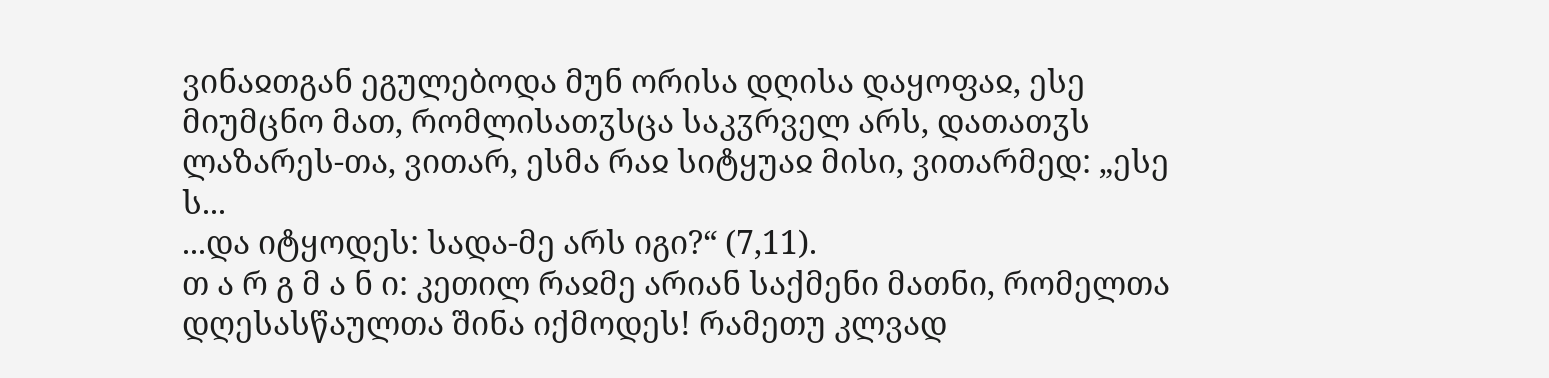ვინაჲთგან ეგულებოდა მუნ ორისა დღისა დაყოფაჲ, ესე მიუმცნო მათ, რომლისათჳსცა საკჳრველ არს, დათათჳს ლაზარეს-თა, ვითარ, ესმა რაჲ სიტყუაჲ მისი, ვითარმედ: „ესე ს...
...და იტყოდეს: სადა-მე არს იგი?“ (7,11).
თ ა რ გ მ ა ნ ი: კეთილ რაჲმე არიან საქმენი მათნი, რომელთა დღესასწაულთა შინა იქმოდეს! რამეთუ კლვად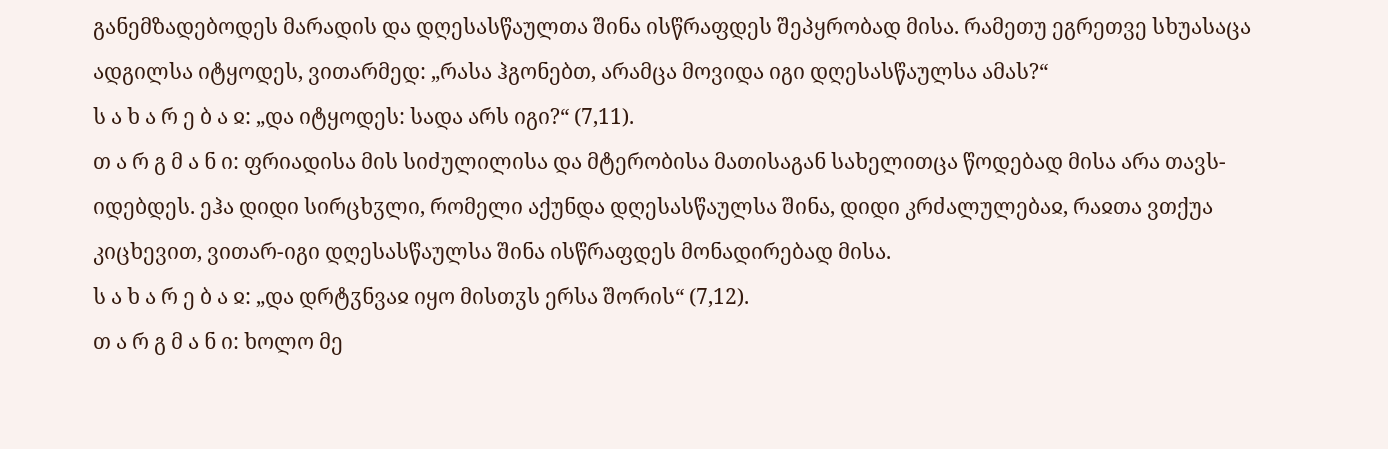განემზადებოდეს მარადის და დღესასწაულთა შინა ისწრაფდეს შეპყრობად მისა. რამეთუ ეგრეთვე სხუასაცა ადგილსა იტყოდეს, ვითარმედ: „რასა ჰგონებთ, არამცა მოვიდა იგი დღესასწაულსა ამას?“
ს ა ხ ა რ ე ბ ა ჲ: „და იტყოდეს: სადა არს იგი?“ (7,11).
თ ა რ გ მ ა ნ ი: ფრიადისა მის სიძულილისა და მტერობისა მათისაგან სახელითცა წოდებად მისა არა თავს-იდებდეს. ეჰა დიდი სირცხჳლი, რომელი აქუნდა დღესასწაულსა შინა, დიდი კრძალულებაჲ, რაჲთა ვთქუა კიცხევით, ვითარ-იგი დღესასწაულსა შინა ისწრაფდეს მონადირებად მისა.
ს ა ხ ა რ ე ბ ა ჲ: „და დრტჳნვაჲ იყო მისთჳს ერსა შორის“ (7,12).
თ ა რ გ მ ა ნ ი: ხოლო მე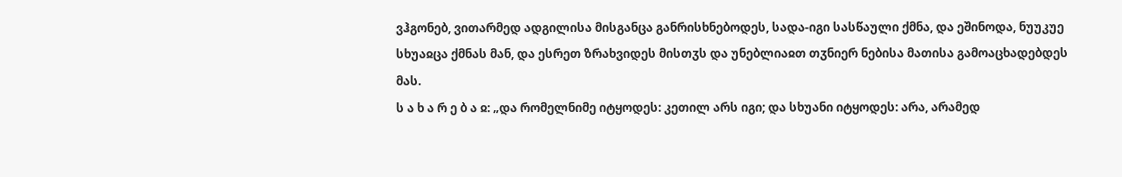ვჰგონებ, ვითარმედ ადგილისა მისგანცა განრისხნებოდეს, სადა-იგი სასწაული ქმნა, და ეშინოდა, ნუუკუე სხუაჲცა ქმნას მან, და ესრეთ ზრახვიდეს მისთჳს და უნებლიაჲთ თჳნიერ ნებისა მათისა გამოაცხადებდეს მას.
ს ა ხ ა რ ე ბ ა ჲ: „და რომელნიმე იტყოდეს: კეთილ არს იგი; და სხუანი იტყოდეს: არა, არამედ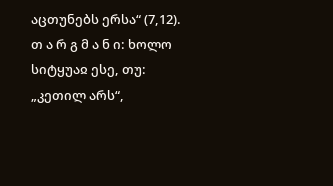აცთუნებს ერსა“ (7,12).
თ ა რ გ მ ა ნ ი: ხოლო სიტყუაჲ ესე, თუ: „კეთილ არს“,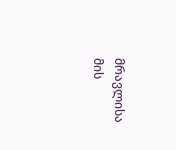მრავლისა მის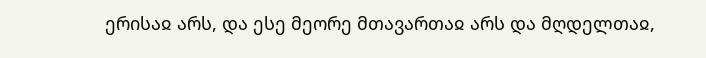ერისაჲ არს, და ესე მეორე მთავართაჲ არს და მღდელთაჲ,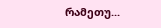რამეთუ...